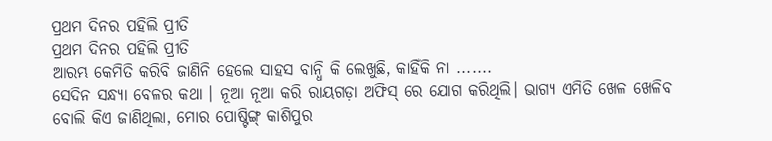ପ୍ରଥମ ଦିନର ପହିଲି ପ୍ରୀତି
ପ୍ରଥମ ଦିନର ପହିଲି ପ୍ରୀତି
ଆରମ୍ଭ କେମିତି କରିବି ଜାଣିନି ହେଲେ ସାହସ ବାନ୍ଧି କି ଲେଖୁଛି, କାହିଁକି ନା .......
ସେଦିନ ସନ୍ଧ୍ୟା ବେଳର କଥା । ନୂଆ ନୂଆ କରି ରାୟଗଡ଼ା ଅଫିସ୍ ରେ ଯୋଗ କରିଥିଲି। ଭାଗ୍ୟ ଏମିତି ଖେଳ ଖେଳିବ ବୋଲି କିଏ ଜାଣିଥିଲା, ମୋର ପୋଷ୍ଟିଙ୍ଗ୍ କାଶିପୁର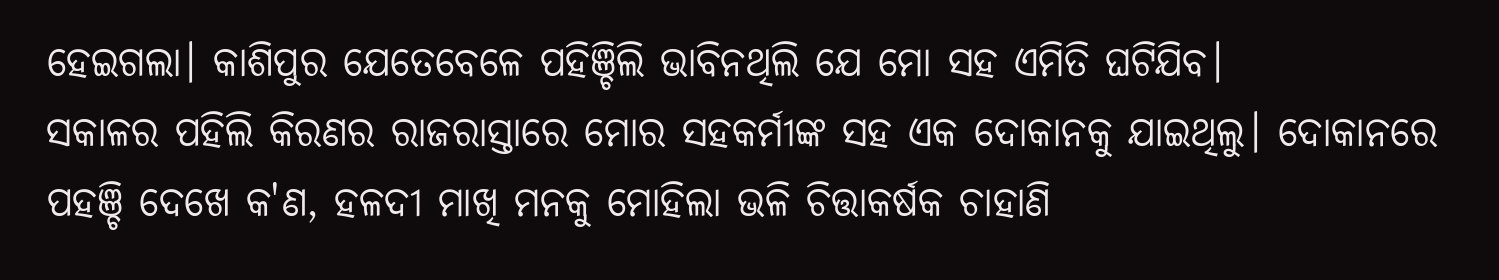ହେଇଗଲା। କାଶିପୁର ଯେତେବେଳେ ପହିଞ୍ଚିଲି ଭାବିନଥିଲି ଯେ ମୋ ସହ ଏମିତି ଘଟିଯିବ।
ସକାଳର ପହିଲି କିରଣର ରାଜରାସ୍ତାରେ ମୋର ସହକର୍ମୀଙ୍କ ସହ ଏକ ଦୋକାନକୁ ଯାଇଥିଲୁ। ଦୋକାନରେ ପହଞ୍ଚି ଦେଖେ କ'ଣ, ହଳଦୀ ମାଖି ମନକୁ ମୋହିଲା ଭଳି ଚିତ୍ତାକର୍ଷକ ଚାହାଣି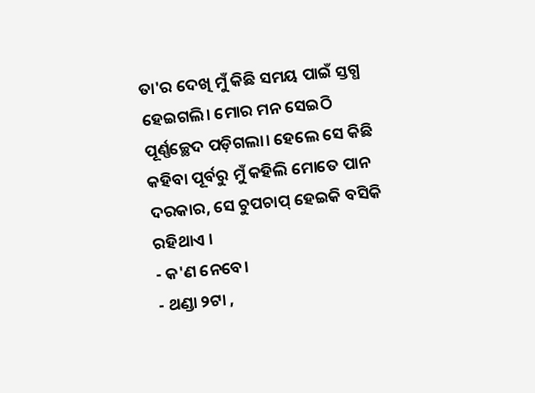ତା'ର ଦେଖି ମୁଁ କିଛି ସମୟ ପାଇଁ ସ୍ତଗ୍ଧ ହେଇଗଲି। ମୋର ମନ ସେଇଠି ପୂର୍ଣ୍ଣଚ୍ଛେଦ ପଡ଼ିଗଲା। ହେଲେ ସେ କିଛି କହିବା ପୂର୍ବରୁ ମୁଁ କହିଲି ମୋତେ ପାନ ଦରକାର, ସେ ଚୁପଚାପ୍ ହେଇକି ବସିକି ରହିଥାଏ ।
- କ'ଣ ନେବେ।
- ଥଣ୍ଡା ୨ଟା ,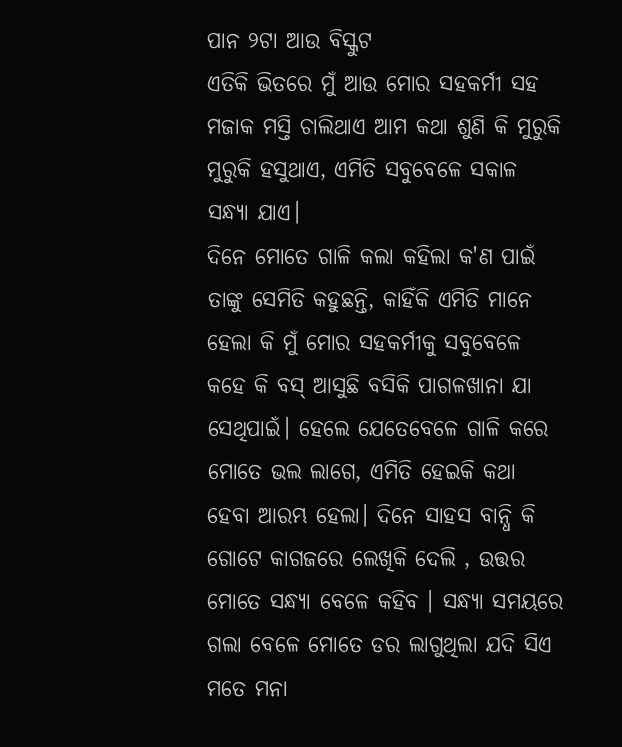ପାନ ୨ଟା ଆଉ ବିସ୍କୁଟ
ଏତିକି ଭିତରେ ମୁଁ ଆଉ ମୋର ସହକର୍ମୀ ସହ ମଜାକ ମସ୍ତି ଚାଲିଥାଏ ଆମ କଥା ଶୁଣି କି ମୁରୁକି ମୁରୁକି ହସୁଥାଏ, ଏମିତି ସବୁବେଳେ ସକାଳ ସନ୍ଧ୍ୟା ଯାଏ।
ଦିନେ ମୋତେ ଗାଳି କଲା କହିଲା କ'ଣ ପାଇଁ ତାଙ୍କୁ ସେମିତି କହୁଛନ୍ତି, କାହିଁକି ଏମିତି ମାନେ ହେଲା କି ମୁଁ ମୋର ସହକର୍ମୀକୁ ସବୁବେଳେ କହେ କି ବସ୍ ଆସୁଛି ବସିକି ପାଗଳଖାନା ଯା ସେଥିପାଇଁ। ହେଲେ ଯେତେବେଳେ ଗାଳି କରେ ମୋତେ ଭଲ ଲାଗେ, ଏମିତି ହେଇକି କଥା ହେବା ଆରମ୍ଭ ହେଲା। ଦିନେ ସାହସ ବାନ୍ଧି କି ଗୋଟେ କାଗଜରେ ଲେଖିକି ଦେଲି , ଉତ୍ତର ମୋତେ ସନ୍ଧ୍ୟା ବେଳେ କହିବ । ସନ୍ଧ୍ୟା ସମୟରେ ଗଲା ବେଳେ ମୋତେ ଡର ଲାଗୁଥିଲା ଯଦି ସିଏ ମତେ ମନା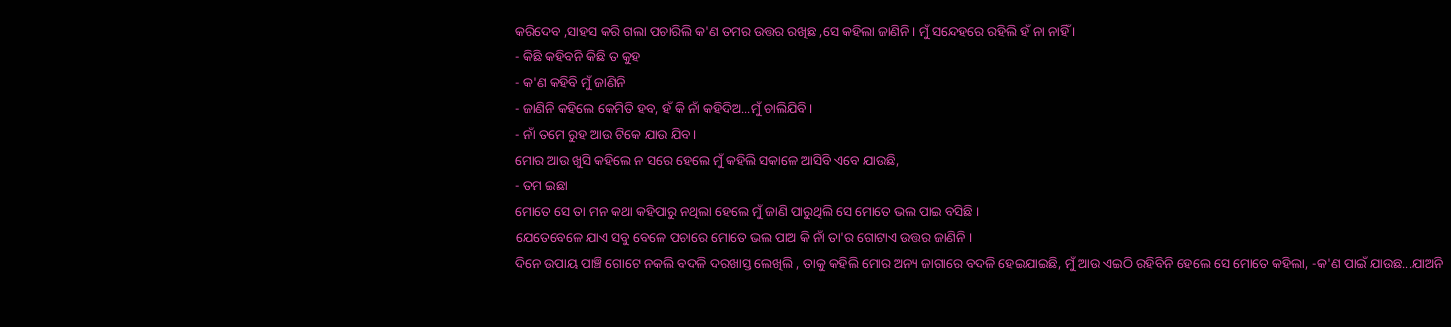କରିଦେବ ,ସାହସ କରି ଗଲା ପଚାରିଲି କ'ଣ ତମର ଉତ୍ତର ରଖିଛ ,ସେ କହିଲା ଜାଣିନି। ମୁଁ ସନ୍ଦେହରେ ରହିଲି ହଁ ନା ନାହିଁ ।
- କିଛି କହିବନି କିଛି ତ କୁହ
- କ'ଣ କହିବି ମୁଁ ଜାଣିନି
- ଜାଣିନି କହିଲେ କେମିତି ହବ, ହଁ କି ନାଁ କହିଦିଅ...ମୁଁ ଚାଲିଯିବି।
- ନାଁ ତମେ ରୁହ ଆଉ ଟିକେ ଯାଉ ଯିବ।
ମୋର ଆଉ ଖୁସି କହିଲେ ନ ସରେ ହେଲେ ମୁଁ କହିଲି ସକାଳେ ଆସିବି ଏବେ ଯାଉଛି,
- ତମ ଇଛା
ମୋତେ ସେ ତା ମନ କଥା କହିପାରୁ ନଥିଲା ହେଲେ ମୁଁ ଜାଣି ପାରୁଥିଲି ସେ ମୋତେ ଭଲ ପାଇ ବସିଛି ।
ଯେତେବେଳେ ଯାଏ ସବୁ ବେଳେ ପଚାରେ ମୋତେ ଭଲ ପାଅ କି ନାଁ ତା'ର ଗୋଟାଏ ଉତ୍ତର ଜାଣିନି ।
ଦିନେ ଉପାୟ ପାଞ୍ଚି ଗୋଟେ ନକଲି ବଦଳି ଦରଖାସ୍ତ ଲେଖିଲି , ତାକୁ କହିଲି ମୋର ଅନ୍ୟ ଜାଗାରେ ବଦଳି ହେଇଯାଇଛି, ମୁଁ ଆଉ ଏଇଠି ରହିବିନି ହେଲେ ସେ ମୋତେ କହିଲା, -କ'ଣ ପାଇଁ ଯାଉଛ...ଯାଅନି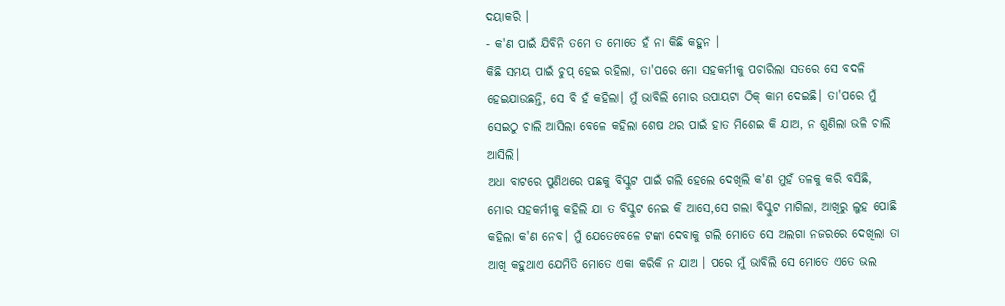ଦୟାକରି ।
- କ'ଣ ପାଇଁ ଯିବିନି ତମେ ତ ମୋତେ ହଁ ନା କିଛି କହୁନ ।
କିଛି ସମୟ ପାଇଁ ଚୁପ୍ ହେଇ ରହିଲା, ତା'ପରେ ମୋ ସହକର୍ମୀକୁ ପଚାରିଲା ସତରେ ସେ ବଦଳି ହେଇଯାଉଛନ୍ତି, ସେ ବି ହଁ କହିଲା। ମୁଁ ଭାବିଲି ମୋର ଉପାୟଟା ଠିକ୍ କାମ ଦେଇଛି। ତା'ପରେ ମୁଁ ସେଇଠୁ ଚାଲି ଆସିଲା ବେଳେ କହିଲା ଶେଷ ଥର ପାଇଁ ହାତ ମିଶେଇ କି ଯାଅ, ନ ଶୁଣିଲା ଭଳି ଚାଲି ଆସିଲି।
ଅଧା ବାଟରେ ପୁଣିଥରେ ପଛକୁ ବିସ୍କୁଟ ପାଇଁ ଗଲି ହେଲେ ଦେଖିଲି କ'ଣ ମୁହଁ ତଳକୁ କରି ବସିଛି, ମୋର ସହକର୍ମୀକୁ କହିଲି ଯା ତ ବିସ୍କୁଟ ନେଇ କି ଆସେ,ସେ ଗଲା ବିସ୍କୁଟ ମାଗିଲା, ଆଖିରୁ ଲୁହ ପୋଛି କହିଲା କ'ଣ ନେବ। ମୁଁ ଯେତେବେଳେ ଟଙ୍କା ଦେବାକୁ ଗଲି ମୋତେ ସେ ଅଲଗା ନଜରରେ ଦେଖିଲା ତା ଆଖି କହୁଥାଏ ଯେମିତି ମୋତେ ଏକା କରିକି ନ ଯାଅ । ପରେ ମୁଁ ଭାବିଲି ସେ ମୋତେ ଏତେ ଭଲ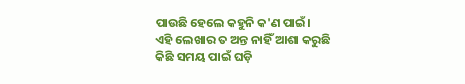ପାଉଛି ହେଲେ କହୁନି କ'ଣ ପାଇଁ।
ଏହି ଲେଖାର ତ ଅନ୍ତ ନାହିଁ ଆଶା କରୁଛି କିଛି ସମୟ ପାଇଁ ଘଡ଼ି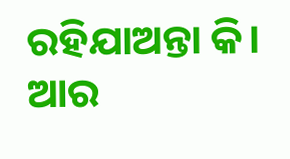ରହିଯାଅନ୍ତା କି।
ଆର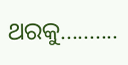ଥରକୁ..........